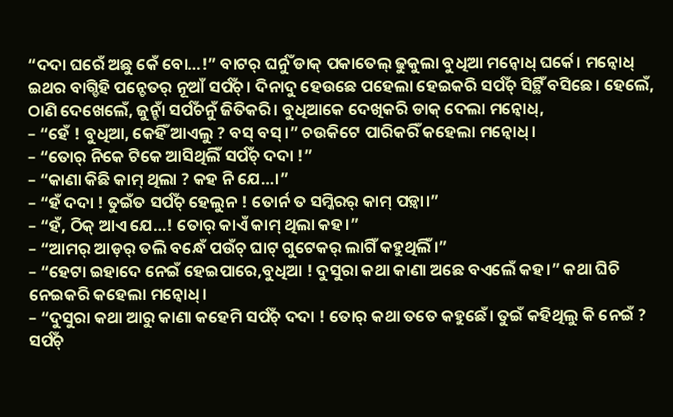“ଦଦା ଘରେଁ ଅଛୁ କେଁ ବୋ…!” ବାଟର୍ ଘର୍ନୁଁ ଡାକ୍ ପକାତେଲ୍ ଢୁକୁଲା ବୁଧିଆ ମନ୍ବୋଧ୍ ଘର୍କେ। ମନ୍ବୋଧ୍ ଇଥର ବାଗ୍ଡିହି ପନ୍ଚେତର୍ ନୂଆଁ ସର୍ପଁଚ୍। ଦିନାଦୁ ହେଉଛେ ପହେଲା ହେଇକରି ସର୍ପଁଚ୍ ସିଟ୍ଥିଁ ବସିଛେ। ହେଲେଁ, ଠାଣି ଦେଖେଲେଁ, ଜୁନ୍ହାଁ ସର୍ପଁଚନୁଁ ଜିତିକରି। ବୁଧିଆକେ ଦେଖିକରି ଡାକ୍ ଦେଲା ମନ୍ବୋଧ୍,
– “ହେଁ ! ବୁଧିଆ, କେହିଁ ଆଏଲୁ ? ବସ୍ ବସ୍।” ଚଉକିଟେ ପାରିକରିଁ କହେଲା ମନ୍ବୋଧ୍।
– “ତୋର୍ ନିକେ ଟିକେ ଆସିଥିଲିଁ ସର୍ପଁଚ୍ ଦଦା !”
– “କାଣା କିଛି କାମ୍ ଥିଲା ? କହ ନି ଯେ…।”
– “ହଁ ଦଦା ! ତୁଇଁତ ସର୍ପଁଚ୍ ହେଲୁନ ! ତୋର୍ନ ତ ସମ୍କିରର୍ କାମ୍ ପଡ଼୍ବା।”
– “ହଁ, ଠିକ୍ ଆଏ ଯେ…! ତୋର୍ କାଏଁ କାମ୍ ଥିଲା କହ।”
– “ଆମର୍ ଆଡ଼ର୍ ତଲି ବନ୍ଧେଁ ପଉଁଚ୍ ଘାଟ୍ ଗୁଟେକର୍ ଲାଗିଁ କହୁଥିଲିଁ।”
– “ହେଟା ଇହାଦେ ନେଇଁ ହେଇପାରେ,ବୁଧିଆ ! ଦୁସୁରା କଥା କାଣା ଅଛେ ବଏଲେଁ କହ।” କଥା ଘିଚି ନେଇକରି କହେଲା ମନ୍ବୋଧ୍।
– “ଦୁସୁରା କଥା ଆରୁ କାଣା କହେମି ସର୍ପଁଚ୍ ଦଦା ! ତୋର୍ କଥା ତତେ କହୁଛେଁ। ତୁଇଁ କହିଥିଲୁ କି ନେଇଁ ? ସର୍ପଁଚ୍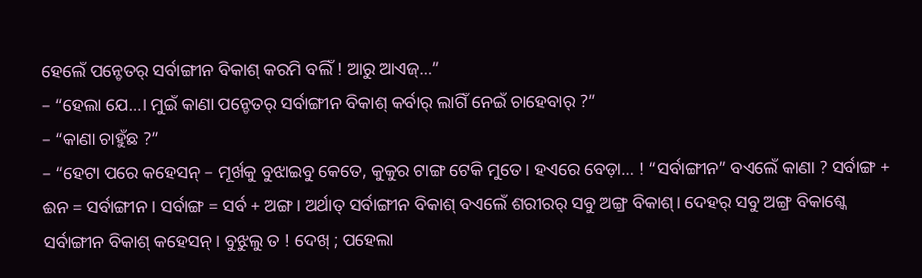ହେଲେଁ ପନ୍ଚେତର୍ ସର୍ବାଙ୍ଗୀନ ବିକାଶ୍ କରମି ବଲିଁ ! ଆରୁ ଆଏଜ୍…”
– “ହେଲା ଯେ…। ମୁଇଁ କାଣା ପନ୍ଚେତର୍ ସର୍ବାଙ୍ଗୀନ ବିକାଶ୍ କର୍ବାର୍ ଲାଗିଁ ନେଇଁ ଚାହେବାର୍ ?”
– “କାଣା ଚାହୁଁଛ ?”
– “ହେଟା ପରେ କହେସନ୍ – ମୂର୍ଖକୁ ବୁଝାଇବୁ କେତେ, କୁକୁର ଟାଙ୍ଗ ଟେକି ମୁତେ। ହଏରେ ବେଡ଼ା… ! “ସର୍ବାଙ୍ଗୀନ” ବଏଲେଁ କାଣା ? ସର୍ବାଙ୍ଗ + ଈନ = ସର୍ବାଙ୍ଗୀନ । ସର୍ବାଙ୍ଗ = ସର୍ବ + ଅଙ୍ଗ। ଅର୍ଥାତ୍ ସର୍ବାଙ୍ଗୀନ ବିକାଶ୍ ବଏଲେଁ ଶରୀରର୍ ସବୁ ଅଙ୍ଗ୍ର ବିକାଶ୍। ଦେହର୍ ସବୁ ଅଙ୍ଗ୍ର ବିକାଶ୍କେ ସର୍ବାଙ୍ଗୀନ ବିକାଶ୍ କହେସନ୍। ବୁଝୁଲୁ ତ ! ଦେଖ୍ ; ପହେଲା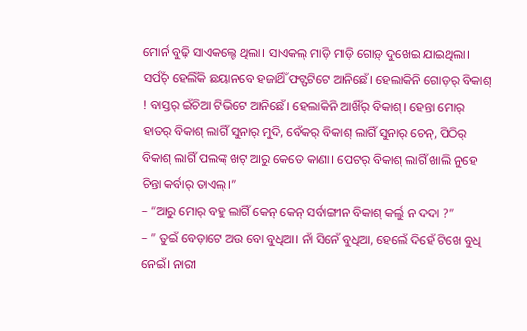ମୋର୍ନ ବୁଢ଼ି ସାଏକଲ୍ଟେ ଥିଲା। ସାଏକଲ୍ ମାଡ଼ି ମାଡ଼ି ଗୋଡ଼୍ ଦୁଖେଇ ଯାଇଥିଲା। ସର୍ପଁଚ୍ ହେଲିଁକି ଛୟାନବେ ହଜାର୍ଥିଁ ଫଟ୍ଫଟିଟେ ଆନିଛେଁ। ହେଲାକିନି ଗୋଡ଼ର୍ ବିକାଶ୍ ! ବାସ୍ତର୍ ଇଁଚିଆ ଟିଭିଟେ ଆନିଛେଁ। ହେଲାକିନି ଆଖିଁର୍ ବିକାଶ୍। ହେନ୍ତା ମୋର୍ ହାତର୍ ବିକାଶ୍ ଲାଗିଁ ସୁନାର୍ ମୁଦି, ବେଁକର୍ ବିକାଶ୍ ଲାଗିଁ ସୁନାର୍ ଚେନ୍, ପିଠିର୍ ବିକାଶ୍ ଲାଗିଁ ପଲଙ୍କ୍ ଖଟ୍ ଆରୁ କେତେ କାଣା। ପେଟର୍ ବିକାଶ୍ ଲାଗିଁ ଖାଲି ନୁହେ ଚିନ୍ତା କର୍ବାର୍ ତାଏଲ୍।”
– “ଆରୁ ମୋର୍ ବହୁ ଲାଗିଁ କେନ୍ କେନ୍ ସର୍ବାଙ୍ଗୀନ ବିକାଶ୍ କର୍ଲୁ ନ ଦଦା ?”
– ” ତୁଇଁ ବେଡ଼ାଟେ ଅଉ ବୋ ବୁଧିଆ। ନାଁ ସିନେଁ ବୁଧିଆ, ହେଲେଁ ଦିହେଁ ଟିଖେ ବୁଧି ନେଇଁ। ନାରୀ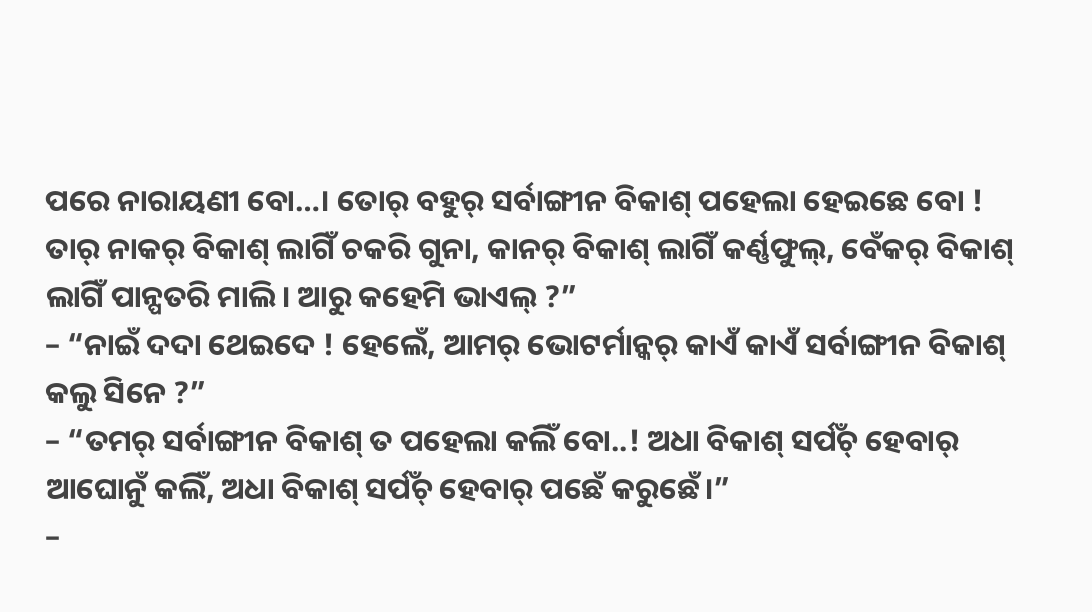ପରେ ନାରାୟଣୀ ବୋ…। ତୋର୍ ବହୁର୍ ସର୍ବାଙ୍ଗୀନ ବିକାଶ୍ ପହେଲା ହେଇଛେ ବୋ ! ତାର୍ ନାକର୍ ବିକାଶ୍ ଲାଗିଁ ଚକରି ଗୁନା, କାନର୍ ବିକାଶ୍ ଲାଗିଁ କର୍ଣ୍ଣଫୁଲ୍, ବେଁକର୍ ବିକାଶ୍ ଲାଗିଁ ପାନ୍ପତରି ମାଲି। ଆରୁ କହେମି ଭାଏଲ୍ ?”
– “ନାଇଁ ଦଦା ଥେଇଦେ ! ହେଲେଁ, ଆମର୍ ଭୋଟର୍ମାନ୍କର୍ କାଏଁ କାଏଁ ସର୍ବାଙ୍ଗୀନ ବିକାଶ୍ କଲୁ ସିନେ ?”
– “ତମର୍ ସର୍ବାଙ୍ଗୀନ ବିକାଶ୍ ତ ପହେଲା କଲିଁ ବୋ..! ଅଧା ବିକାଶ୍ ସର୍ପଁଚ୍ ହେବାର୍ ଆଘୋନୁଁ କଲିଁ, ଅଧା ବିକାଶ୍ ସର୍ପଁଚ୍ ହେବାର୍ ପଛେଁ କରୁଛେଁ।”
–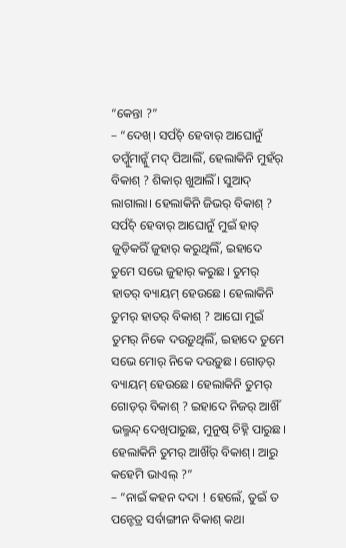“କେନ୍ତା ?”
– “ଦେଖ୍। ସର୍ପଁଚ୍ ହେବାର୍ ଆଘୋନୁଁ ତମ୍କୁଁମାନ୍କୁଁ ମଦ୍ ପିଆଲିଁ, ହେଲାକିନି ମୁହଁର୍ ବିକାଶ୍ ? ଶିକାର୍ ଖୁଆଲିଁ । ସୁଆଦ୍ ଲାଗାଲା। ହେଲାକିନି ଜିଭର୍ ବିକାଶ୍ ? ସର୍ପଁଚ୍ ହେବାର୍ ଆଘୋନୁଁ ମୁଇଁ ହାତ୍ ଜୁଡ଼ିକରିଁ ଜୁହାର୍ କରୁଥିଲିଁ, ଇହାଦେ ତୁମେ ସଭେ ଜୁହାର୍ କରୁଛ। ତୁମର୍ ହାତର୍ ବ୍ୟାୟମ୍ ହେଉଛେ। ହେଲାକିନି ତୁମର୍ ହାତର୍ ବିକାଶ୍ ? ଆଘୋ ମୁଇଁ ତୁମର୍ ନିକେ ଦଉଡ଼ୁଥିଲିଁ, ଇହାଦେ ତୁମେ ସଭେ ମୋର୍ ନିକେ ଦଉଡ଼ୁଛ। ଗୋଡ଼ର୍ ବ୍ୟାୟମ୍ ହେଉଛେ। ହେଲାକିନି ତୁମର୍ ଗୋଡ଼ର୍ ବିକାଶ୍ ? ଇହାଦେ ନିଜର୍ ଆଖିଁ ଭଲ୍ମନ୍ଦ୍ ଦେଖିପାରୁଛ, ମୁନୁଷ୍ ଚିହ୍ନି ପାରୁଛ। ହେଲାକିନି ତୁମର୍ ଆଖିଁର୍ ବିକାଶ୍। ଆରୁ କହେମି ଭାଏଲ୍ ?”
– “ନାଇଁ କହନ ଦଦା ! ହେଲେଁ, ତୁଇଁ ତ ପନ୍ଚେତ୍ର ସର୍ବାଙ୍ଗୀନ ବିକାଶ୍ କଥା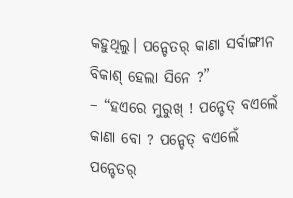କହୁଥିଲୁ। ପନ୍ଚେତର୍ କାଣା ସର୍ବାଙ୍ଗୀନ ବିକାଶ୍ ହେଲା ସିନେ ?”
– “ହଏରେ ମୁରୁଖ୍ ! ପନ୍ଚେତ୍ ବଏଲେଁ କାଣା ବୋ ? ପନ୍ଚେତ୍ ବଏଲେଁ ପନ୍ଚେତର୍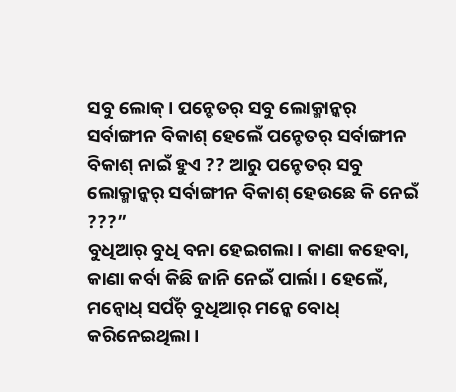ସବୁ ଲୋକ୍। ପନ୍ଚେତର୍ ସବୁ ଲୋକ୍ମାନ୍କର୍ ସର୍ବାଙ୍ଗୀନ ବିକାଶ୍ ହେଲେଁ ପନ୍ଚେତର୍ ସର୍ବାଙ୍ଗୀନ ବିକାଶ୍ ନାଇଁ ହୁଏ ?? ଆରୁ ପନ୍ଚେତର୍ ସବୁ ଲୋକ୍ମାନ୍କର୍ ସର୍ବାଙ୍ଗୀନ ବିକାଶ୍ ହେଉଛେ କି ନେଇଁ ???”
ବୁଧିଆର୍ ବୁଧି ବନା ହେଇଗଲା। କାଣା କହେବା, କାଣା କର୍ବା କିଛି ଜାନି ନେଇଁ ପାର୍ଲା। ହେଲେଁ, ମନ୍ବୋଧ୍ ସର୍ପଁଚ୍ ବୁଧିଆର୍ ମନ୍କେ ବୋଧ୍ କରିନେଇଥିଲା।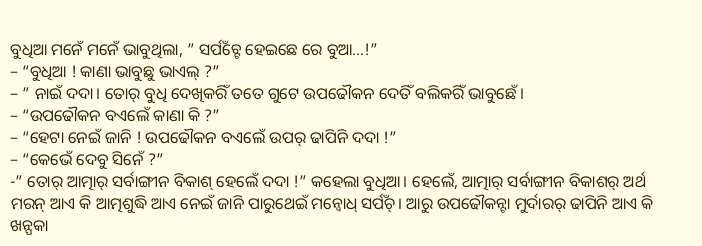ବୁଧିଆ ମନେଁ ମନେଁ ଭାବୁଥିଲା, ” ସର୍ପଁଚ୍ଟେ ହେଇଛେ ରେ ବୁଆ…!”
– “ବୁଧିଆ ! କାଣା ଭାବୁଛୁ ଭାଏଲ୍ ?”
– ” ନାଇଁ ଦଦା। ତୋର୍ ବୁଧି ଦେଖିକରିଁ ତତେ ଗୁଟେ ଉପଢୌକନ ଦେତିଁ ବଲିକରିଁ ଭାବୁଛେଁ।
– “ଉପଢୌକନ ବଏଲେଁ କାଣା କି ?”
– “ହେଟା ନେଇଁ ଜାନି ! ଉପଢୌକନ ବଏଲେଁ ଉପର୍ ଢାପିନି ଦଦା !”
– “କେଭେଁ ଦେବୁ ସିନେଁ ?”
-” ତୋର୍ ଆତ୍ମାର୍ ସର୍ବାଙ୍ଗୀନ ବିକାଶ୍ ହେଲେଁ ଦଦା !” କହେଲା ବୁଧିଆ। ହେଲେଁ, ଆତ୍ମାର୍ ସର୍ବାଙ୍ଗୀନ ବିକାଶର୍ ଅର୍ଥ ମରନ୍ ଆଏ କି ଆତ୍ମଶୁଦ୍ଧି ଆଏ ନେଇଁ ଜାନି ପାରୁଥେଇଁ ମନ୍ବୋଧ୍ ସର୍ପଁଚ୍। ଆରୁ ଉପଢୌକନ୍ଟା ମୁର୍ଦାରର୍ ଢାପିନି ଆଏ କି ଖନ୍ପକା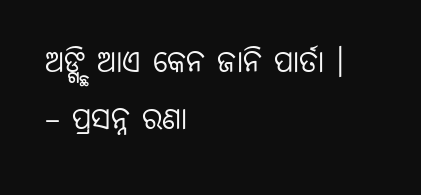ଅଙ୍ଗ୍ଛି ଆଏ କେନ ଜାନି ପାର୍ତା ।
– ପ୍ରସନ୍ନ ରଣା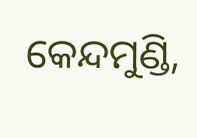କେନ୍ଦମୁଣ୍ଡି,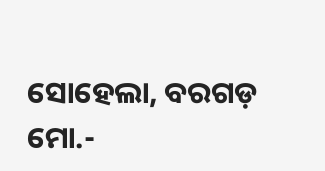ସୋହେଲା, ବରଗଡ଼
ମୋ.-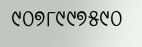୯୦୭୮୯୯୭୫୯୦